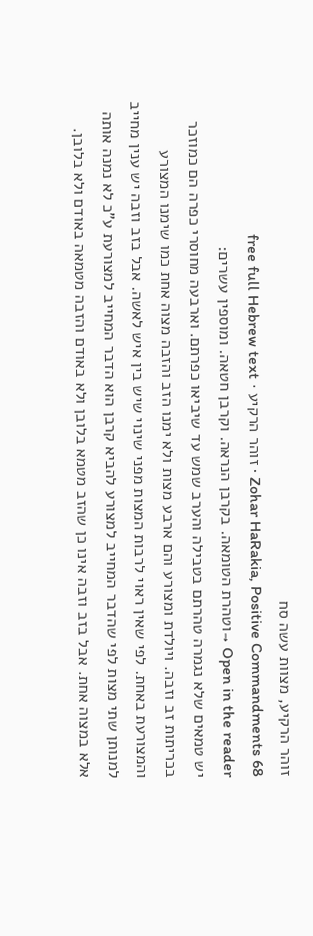זוהר הרקיע, מצוות עשה סח
Zohar HaRakia, Positive Commandments 68 · זוהר הרקיע · free full Hebrew text
Open in the reader →וטהרת הטומאה. בקרבן הנראה. וקרבן חטאה. ומוספין עשרים:
יש טמאים שלא נגמרה טהרתם בטבילה והערב שמש עד שיביאו כפרתם. וארבעה מחוסרי כפרה הם כמוזכר בכריתות זב וזבה. ויולדת ומצורע והם ארבע מצות ולא ימנו הזב והזבה מצוה אחת כמו שימנו המצורע והמצורעת באחת. לפי שאין ראוי לרבות המצות מפני שינוי שיש בין איש לאשה. אבל בזב וזבה יש ענין מחייב למנותן שתי מצות לפי שהדבר המחייב למצורע להביא קרבן הוא הדבר המחייב למצורעת ע"כ לא נמנה אותה אלא במצוה אחת. אבל בזב וזבה אינו כן שהזב מטמא בלובן ולא באודם והזבה מטמאה באודם ולא בלובן.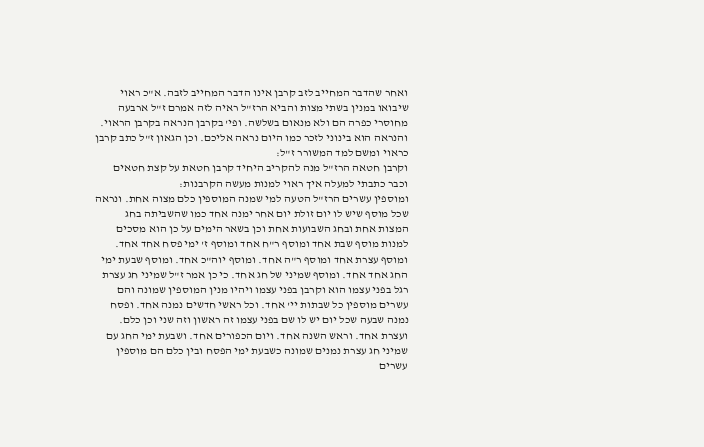ואחר שהדבר המחייב לזב קרבן אינו הדבר המחייב לזבה. א"כ ראוי שיבואו במנין בשתי מצות והביא הרז"ל ראיה לזה אמרם ז"ל ארבעה מחוסרי כפרה הם ולא מנאום בשלשה. ופי' בקרבן הנראה בקרבן הראוי. והנראה הוא בינוני לזכר כמו היום נראה אליכם. וכן הגאון ז"ל כתב קרבן כראוי ומשם למד המשורר ז"ל:
וקרבן חטאה הרז"ל מנה להקריב היחיד קרבן חטאת על קצת חטאים וכבר כתבתי למעלה איך ראוי למנות מעשה הקרבנות:
ומוספין עשרים הרז"ל הטעה למי שמנה המוספין כלם מצוה אחת. ונראה שכל מוסף שיש לו יום זולת יום אחר ימנה אחד כמו שהשביתה בחג המצות אחת ובחג השבועות אחת וכן בשאר הימים על כן הוא מסכים למנות מוסף שבת אחד ומוסף ר"ח אחד ומוסף ז' ימי פסח אחד אחד. ומוסף עצרת אחד ומוסף ר"ה אחד. ומוסף יוה"כ אחד. ומוסף שבעת ימי החג אחד אחד. ומוסף שמיני של חג אחד. כי כן אמר ז"ל שמיני חג עצרת רגל בפני עצמו הוא וקרבן בפני עצמו ויהיו מנין המוספין שמונה והם עשרים מוספין כל שבתות יי' אחד. וכל ראשי חדשים נמנה אחד. ופסח נמנה שבעה שכל יום יש לו שם בפני עצמו זה ראשון וזה שני וכן כלם. ועצרת אחד. וראש השנה אחד. ויום הכפורים אחד. ושבעת ימי החג עם שמיני חג עצרת נמנים שמונה כשבעת ימי הפסח ובין כלם הם מוספין עשרים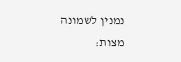נמנין לשמונה מצות: